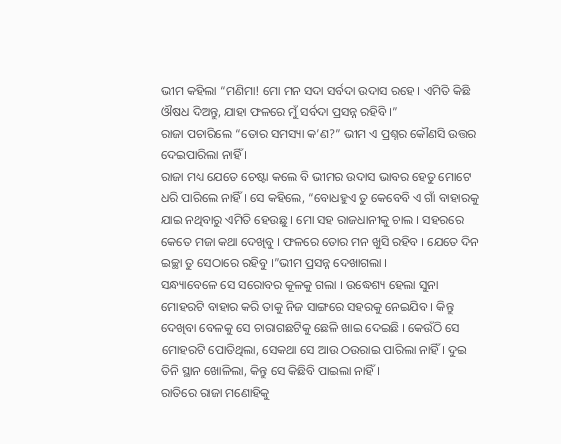ଭୀମ କହିଲା “ମଣିମା! ମୋ ମନ ସଦା ସର୍ବଦା ଉଦାସ ରହେ । ଏମିତି କିଛି ଔଷଧ ଦିଅନ୍ତୁ, ଯାହା ଫଳରେ ମୁଁ ସର୍ବଦା ପ୍ରସନ୍ନ ରହିବି ।”
ରାଜା ପଚାରିଲେ “ତୋର ସମସ୍ୟା କ’ଣ?” ଭୀମ ଏ ପ୍ରଶ୍ନର କୌଣସି ଉତ୍ତର ଦେଇପାରିଲା ନାହିଁ ।
ରାଜା ମଧ୍ୟ ଯେତେ ଚେଷ୍ଟା କଲେ ବି ଭୀମର ଉଦାସ ଭାବର ହେତୁ ମୋଟେ ଧରି ପାରିଲେ ନାହିଁ । ସେ କହିଲେ, “ବୋଧହୁଏ ତୁ କେବେବି ଏ ଗାଁ ବାହାରକୁ ଯାଇ ନଥିବାରୁ ଏମିତି ହେଉଛୁ । ମୋ ସହ ରାଜଧାନୀକୁ ଚାଲ । ସହରରେ କେତେ ମଜା କଥା ଦେଖିବୁ । ଫଳରେ ତୋର ମନ ଖୁସି ରହିବ । ଯେତେ ଦିନ ଇଚ୍ଛା ତୁ ସେଠାରେ ରହିବୁ ।”ଭୀମ ପ୍ରସନ୍ନ ଦେଖାଗଲା ।
ସନ୍ଧ୍ୟାବେଳେ ସେ ସରୋବର କୂଳକୁ ଗଲା । ଉଦ୍ଧେଶ୍ୟ ହେଲା ସୁନା ମୋହରଟି ବାହାର କରି ତାକୁ ନିଜ ସାଙ୍ଗରେ ସହରକୁ ନେଇଯିବ । କିନ୍ତୁ ଦେଖିବା ବେଳକୁ ସେ ଚାରାଗଛଟିକୁ ଛେଳି ଖାଇ ଦେଇଛି । କେଉଁଠି ସେ ମୋହରଟି ପୋତିଥିଲା, ସେକଥା ସେ ଆଉ ଠଉରାଇ ପାରିଲା ନାହିଁ । ଦୁଇ ତିନି ସ୍ଥାନ ଖୋଳିଲା, କିନ୍ତୁ ସେ କିଛିବି ପାଇଲା ନାହିଁ ।
ରାତିରେ ରାଜା ମଣୋହିକୁ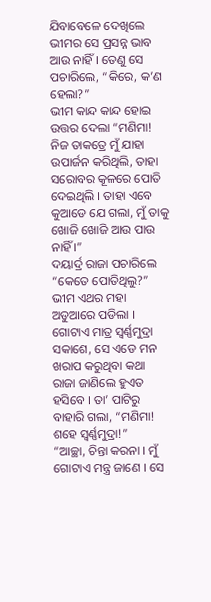ଯିବାବେଳେ ଦେଖିଲେ ଭୀମର ସେ ପ୍ରସନ୍ନ ଭାବ ଆଉ ନାହିଁ । ତେଣୁ ସେ ପଚାରିଲେ, “କିରେ, କ’ଣ ହେଲା?”
ଭୀମ କାନ୍ଦ କାନ୍ଦ ହୋଇ ଉତ୍ତର ଦେଲା “ମଣିମା! ନିଜ ତାକତ୍ରେ ମୁଁ ଯାହା ଉପାର୍ଜନ କରିଥିଲି, ତାହା ସରୋବର କୂଳରେ ପୋତି ଦେଇଥିଲି । ତାହା ଏବେ କୁଆଡେ ଯେ ଗଲା, ମୁଁ ତାକୁ ଖୋଜି ଖୋଜି ଆଉ ପାଉ ନାହିଁ ।”
ଦୟାର୍ଦ୍ର ରାଜା ପଚାରିଲେ “କେତେ ପୋତିଥିଲୁ?”
ଭୀମ ଏଥର ମହା ଅଡୁଆରେ ପଡିଲା । ଗୋଟାଏ ମାତ୍ର ସ୍ୱର୍ଣ୍ଣମୁଦ୍ରା ସକାଶେ, ସେ ଏଡେ ମନ ଖରାପ କରୁଥିବା କଥା ରାଜା ଜାଣିଲେ ହୁଏତ ହସିବେ । ତା’ ପାଟିରୁ ବାହାରି ଗଲା, “ମଣିମା! ଶହେ ସ୍ୱର୍ଣ୍ଣମୁଦ୍ରା!”
“ଆଚ୍ଛା, ଚିନ୍ତା କରନା । ମୁଁ ଗୋଟାଏ ମନ୍ତ୍ର ଜାଣେ । ସେ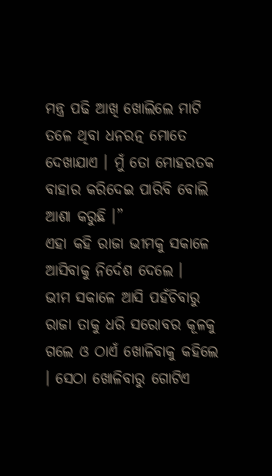ମନ୍ତ୍ର ପଢି ଆଖି ଖୋଲିଲେ ମାଟି ତଳେ ଥିବା ଧନରତ୍ନ ମୋତେ ଦେଖାଯାଏ । ମୁଁ ତୋ ମୋହରତକ ବାହାର କରିଦେଇ ପାରିବି ବୋଲି ଆଶା କରୁଛି ।”
ଏହା କହି ରାଜା ଭୀମକୁ ସକାଳେ ଆସିବାକୁ ନିର୍ଦେଶ ଦେଲେ ।
ଭୀମ ସକାଳେ ଆସି ପହଁଚିବାରୁ ରାଜା ତାକୁ ଧରି ସରୋବର କୂଳକୁ ଗଲେ ଓ ଠାଏଁ ଖୋଳିବାକୁ କହିଲେ । ସେଠା ଖୋଳିବାରୁ ଗୋଟିଏ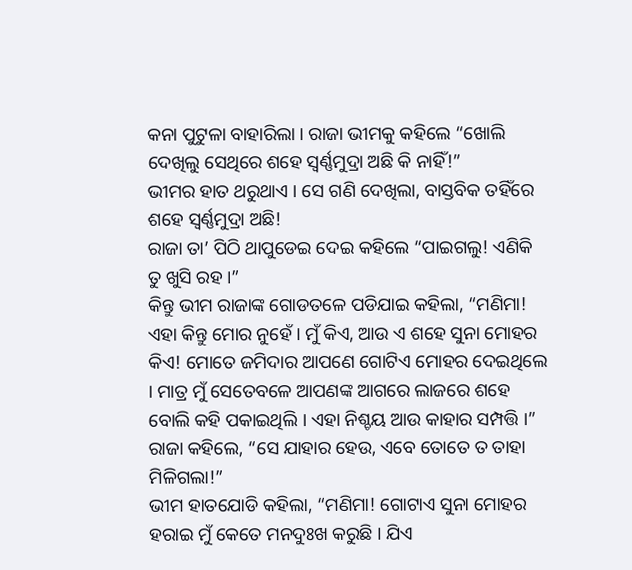କନା ପୁଟୁଳା ବାହାରିଲା । ରାଜା ଭୀମକୁ କହିଲେ “ଖୋଲି ଦେଖିଲୁ ସେଥିରେ ଶହେ ସ୍ୱର୍ଣ୍ଣମୁଦ୍ରା ଅଛି କି ନାହିଁ!”
ଭୀମର ହାତ ଥରୁଥାଏ । ସେ ଗଣି ଦେଖିଲା, ବାସ୍ତବିକ ତହିଁରେ ଶହେ ସ୍ୱର୍ଣ୍ଣମୁଦ୍ରା ଅଛି!
ରାଜା ତା’ ପିଠି ଥାପୁଡେଇ ଦେଇ କହିଲେ “ପାଇଗଲୁ! ଏଣିକି ତୁ ଖୁସି ରହ ।”
କିନ୍ତୁ ଭୀମ ରାଜାଙ୍କ ଗୋଡତଳେ ପଡିଯାଇ କହିଲା, “ମଣିମା! ଏହା କିନ୍ତୁ ମୋର ନୁହେଁ । ମୁଁ କିଏ, ଆଉ ଏ ଶହେ ସୁନା ମୋହର କିଏ! ମୋତେ ଜମିଦାର ଆପଣେ ଗୋଟିଏ ମୋହର ଦେଇଥିଲେ । ମାତ୍ର ମୁଁ ସେତେବଳେ ଆପଣଙ୍କ ଆଗରେ ଲାଜରେ ଶହେ ବୋଲି କହି ପକାଇଥିଲି । ଏହା ନିଶ୍ଚୟ ଆଉ କାହାର ସମ୍ପତ୍ତି ।”
ରାଜା କହିଲେ, “ସେ ଯାହାର ହେଉ, ଏବେ ତୋତେ ତ ତାହା ମିଳିଗଲା!”
ଭୀମ ହାତଯୋଡି କହିଲା, “ମଣିମା! ଗୋଟାଏ ସୁନା ମୋହର ହରାଇ ମୁଁ କେତେ ମନଦୁଃଖ କରୁଛି । ଯିଏ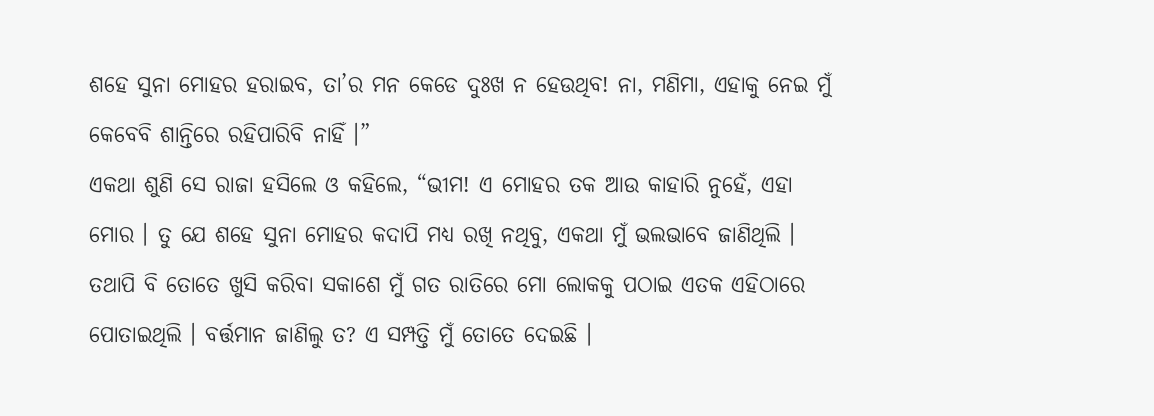ଶହେ ସୁନା ମୋହର ହରାଇବ, ତା’ର ମନ କେଡେ ଦୁଃଖ ନ ହେଉଥିବ! ନା, ମଣିମା, ଏହାକୁ ନେଇ ମୁଁ କେବେବି ଶାନ୍ତିରେ ରହିପାରିବି ନାହିଁ ।”
ଏକଥା ଶୁଣି ସେ ରାଜା ହସିଲେ ଓ କହିଲେ, “ଭୀମ! ଏ ମୋହର ତକ ଆଉ କାହାରି ନୁହେଁ, ଏହା ମୋର । ତୁ ଯେ ଶହେ ସୁନା ମୋହର କଦାପି ମଧ୍ୟ ରଖି ନଥିବୁ, ଏକଥା ମୁଁ ଭଲଭାବେ ଜାଣିଥିଲି । ତଥାପି ବି ତୋତେ ଖୁସି କରିବା ସକାଶେ ମୁଁ ଗତ ରାତିରେ ମୋ ଲୋକକୁ ପଠାଇ ଏତକ ଏହିଠାରେ ପୋତାଇଥିଲି । ବର୍ତ୍ତମାନ ଜାଣିଲୁ ତ? ଏ ସମ୍ପତ୍ତି ମୁଁ ତୋତେ ଦେଇଛି ।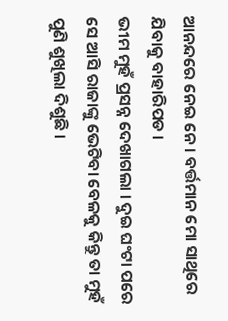ଆନନ୍ଦରେ ନେଇ ନେ । ବର୍ତ୍ତମାନ ମୋ ସାଥିରେ ଯିବାକୁ ବାହାରିପଡ ।
ଭୀମ ମୁହଁ ପ୍ରସନ୍ନ ଦେଖାଗଲା । ଦୁଇ ଘଂଟା ପରେ ସେ ଆସି ରାଜାଙ୍କୁ ଭେଟିବା ବେଳକୁ କିନ୍ତୁ ତା ମୁହଁ ପୁଣି ଶୁଖିଲା ଦିଶୁଛି ।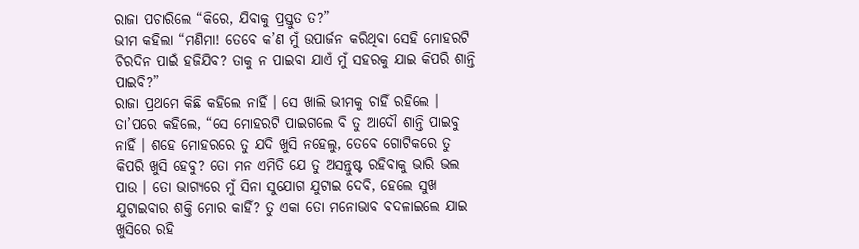ରାଜା ପଚାରିଲେ “କିରେ, ଯିବାକୁ ପ୍ରସ୍ତୁତ ତ?”
ଭୀମ କହିଲା “ମଣିମା! ତେବେ କ’ଣ ମୁଁ ଉପାର୍ଜନ କରିଥିବା ସେହି ମୋହରଟି ଚିରଦିନ ପାଇଁ ହଜିଯିବ? ତାକୁ ନ ପାଇବା ଯାଏଁ ମୁଁ ସହରକୁ ଯାଇ କିପରି ଶାନ୍ତି ପାଇବି?”
ରାଜା ପ୍ରଥମେ କିଛି କହିଲେ ନାହିଁ । ସେ ଖାଲି ଭୀମକୁ ଚାହିଁ ରହିଲେ । ତା’ପରେ କହିଲେ, “ସେ ମୋହରଟି ପାଇଗଲେ ବି ତୁ ଆଦୌ ଶାନ୍ତି ପାଇବୁ ନାହିଁ । ଶହେ ମୋହରରେ ତୁ ଯଦି ଖୁସି ନହେଲୁ, ତେବେ ଗୋଟିକରେ ତୁ କିପରି ଖୁସି ହେବୁ? ତୋ ମନ ଏମିତି ଯେ ତୁ ଅସନ୍ତୁଷ୍ଟ ରହିବାକୁ ଭାରି ଭଲ ପାଉ । ତୋ ଭାଗ୍ୟରେ ମୁଁ ସିନା ସୁଯୋଗ ଯୁଟାଇ ଦେବି, ହେଲେ ସୁଖ ଯୁଟାଇବାର ଶକ୍ତି ମୋର କାହିଁ? ତୁ ଏକା ତୋ ମନୋଭାବ ବଦଳାଇଲେ ଯାଇ ଖୁସିରେ ରହି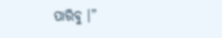ପାରିବୁ ।”